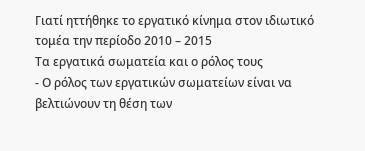Γιατί ηττήθηκε το εργατικό κίνημα στον ιδιωτικό τομέα την περίοδο 2010 – 2015
Τα εργατικά σωματεία και ο ρόλος τους
- Ο ρόλος των εργατικών σωματείων είναι να βελτιώνουν τη θέση των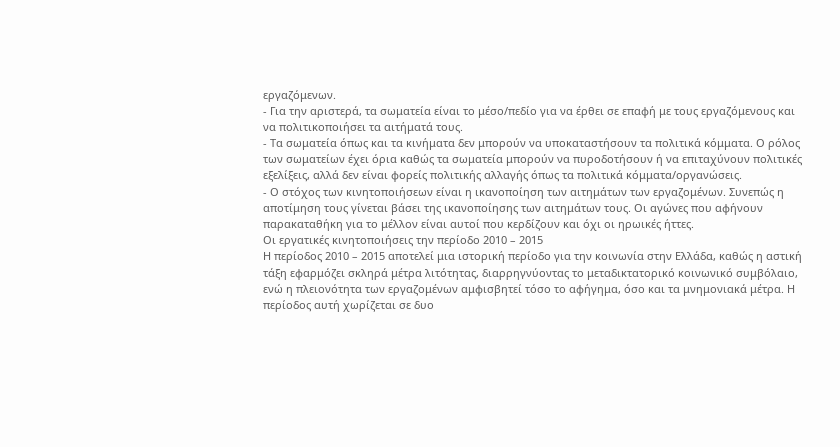εργαζόμενων.
- Για την αριστερά, τα σωματεία είναι το μέσο/πεδίο για να έρθει σε επαφή με τους εργαζόμενους και να πολιτικοποιήσει τα αιτήματά τους.
- Τα σωματεία όπως και τα κινήματα δεν μπορούν να υποκαταστήσουν τα πολιτικά κόμματα. Ο ρόλος των σωματείων έχει όρια καθώς τα σωματεία μπορούν να πυροδοτήσουν ή να επιταχύνουν πολιτικές εξελίξεις, αλλά δεν είναι φορείς πολιτικής αλλαγής όπως τα πολιτικά κόμματα/οργανώσεις.
- Ο στόχος των κινητοποιήσεων είναι η ικανοποίηση των αιτημάτων των εργαζομένων. Συνεπώς η αποτίμηση τους γίνεται βάσει της ικανοποίησης των αιτημάτων τους. Οι αγώνες που αφήνουν παρακαταθήκη για το μέλλον είναι αυτοί που κερδίζουν και όχι οι ηρωικές ήττες.
Οι εργατικές κινητοποιήσεις την περίοδο 2010 – 2015
Η περίοδος 2010 – 2015 αποτελεί μια ιστορική περίοδο για την κοινωνία στην Ελλάδα, καθώς η αστική τάξη εφαρμόζει σκληρά μέτρα λιτότητας, διαρρηγνύοντας το μεταδικτατορικό κοινωνικό συμβόλαιο, ενώ η πλειονότητα των εργαζομένων αμφισβητεί τόσο το αφήγημα, όσο και τα μνημονιακά μέτρα. Η περίοδος αυτή χωρίζεται σε δυο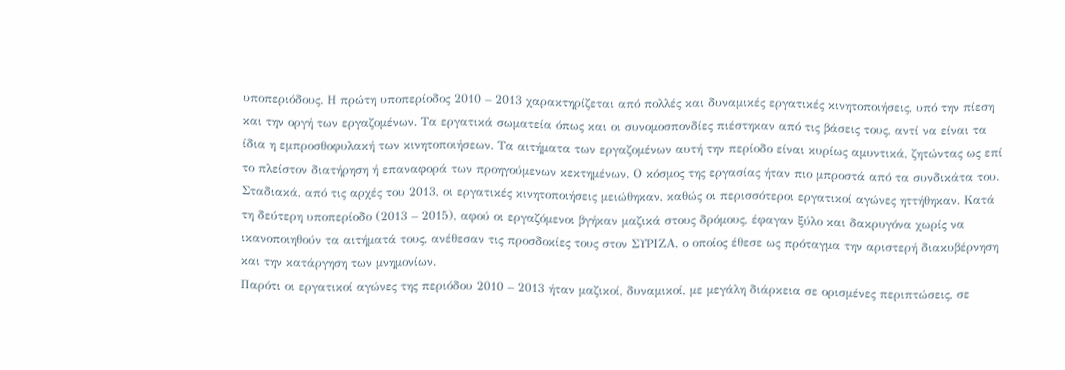υποπεριόδους. Η πρώτη υποπερίοδος 2010 – 2013 χαρακτηρίζεται από πολλές και δυναμικές εργατικές κινητοποιήσεις, υπό την πίεση και την οργή των εργαζομένων. Τα εργατικά σωματεία όπως και οι συνομοσπονδίες πιέστηκαν από τις βάσεις τους, αντί να είναι τα ίδια η εμπροσθοφυλακή των κινητοποιήσεων. Τα αιτήματα των εργαζομένων αυτή την περίοδο είναι κυρίως αμυντικά, ζητώντας ως επί το πλείστον διατήρηση ή επαναφορά των προηγούμενων κεκτημένων. Ο κόσμος της εργασίας ήταν πιο μπροστά από τα συνδικάτα του. Σταδιακά, από τις αρχές του 2013, οι εργατικές κινητοποιήσεις μειώθηκαν, καθώς οι περισσότεροι εργατικοί αγώνες ηττήθηκαν. Κατά τη δεύτερη υποπερίοδο (2013 – 2015), αφού οι εργαζόμενοι βγήκαν μαζικά στους δρόμους, έφαγαν ξύλο και δακρυγόνα χωρίς να ικανοποιηθούν τα αιτήματά τους, ανέθεσαν τις προσδοκίες τους στον ΣΥΡΙΖΑ, ο οποίος έθεσε ως πρόταγμα την αριστερή διακυβέρνηση και την κατάργηση των μνημονίων.
Παρότι οι εργατικοί αγώνες της περιόδου 2010 – 2013 ήταν μαζικοί, δυναμικοί, με μεγάλη διάρκεια σε ορισμένες περιπτώσεις, σε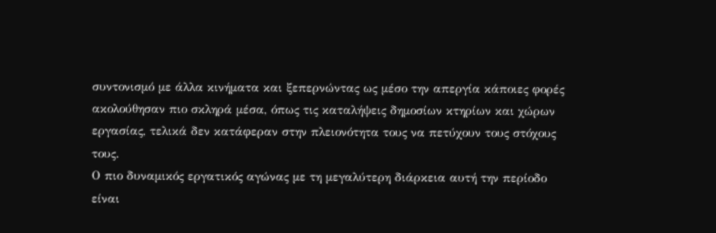συντονισμό με άλλα κινήματα και ξεπερνώντας ως μέσο την απεργία κάποιες φορές ακολούθησαν πιο σκληρά μέσα, όπως τις καταλήψεις δημοσίων κτηρίων και χώρων εργασίας, τελικά δεν κατάφεραν στην πλειονότητα τους να πετύχουν τους στόχους τους.
Ο πιο δυναμικός εργατικός αγώνας με τη μεγαλύτερη διάρκεια αυτή την περίοδο είναι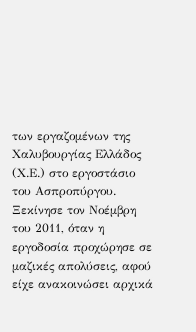των εργαζομένων της Χαλυβουργίας Ελλάδος (Χ.Ε.) στο εργοστάσιο του Ασπροπύργου. Ξεκίνησε τον Νοέμβρη του 2011, όταν η εργοδοσία προχώρησε σε μαζικές απολύσεις, αφού είχε ανακοινώσει αρχικά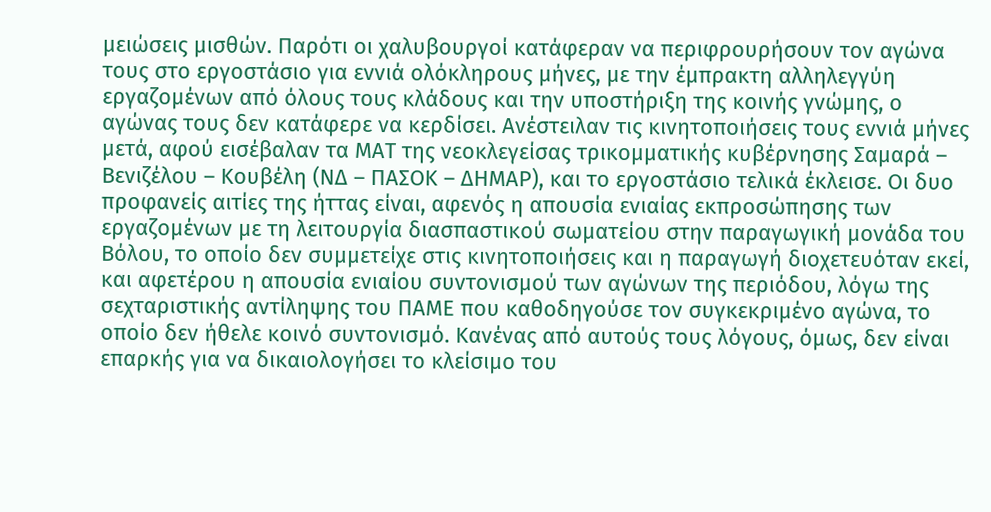μειώσεις μισθών. Παρότι οι χαλυβουργοί κατάφεραν να περιφρουρήσουν τον αγώνα τους στο εργοστάσιο για εννιά ολόκληρους μήνες, με την έμπρακτη αλληλεγγύη εργαζομένων από όλους τους κλάδους και την υποστήριξη της κοινής γνώμης, ο αγώνας τους δεν κατάφερε να κερδίσει. Aνέστειλαν τις κινητοποιήσεις τους εννιά μήνες μετά, αφού εισέβαλαν τα ΜΑΤ της νεοκλεγείσας τρικομματικής κυβέρνησης Σαμαρά – Βενιζέλου – Κουβέλη (ΝΔ – ΠΑΣΟΚ – ΔΗΜΑΡ), και το εργοστάσιο τελικά έκλεισε. Οι δυο προφανείς αιτίες της ήττας είναι, αφενός η απουσία ενιαίας εκπροσώπησης των εργαζομένων με τη λειτουργία διασπαστικού σωματείου στην παραγωγική μονάδα του Βόλου, το οποίο δεν συμμετείχε στις κινητοποιήσεις και η παραγωγή διοχετευόταν εκεί, και αφετέρου η απουσία ενιαίου συντονισμού των αγώνων της περιόδου, λόγω της σεχταριστικής αντίληψης του ΠΑΜΕ που καθοδηγούσε τον συγκεκριμένο αγώνα, το οποίο δεν ήθελε κοινό συντονισμό. Κανένας από αυτούς τους λόγους, όμως, δεν είναι επαρκής για να δικαιολογήσει το κλείσιμο του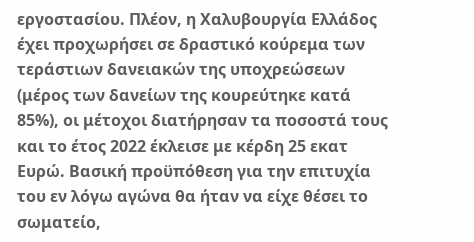εργοστασίου. Πλέον, η Χαλυβουργία Ελλάδος έχει προχωρήσει σε δραστικό κούρεμα των τεράστιων δανειακών της υποχρεώσεων (μέρος των δανείων της κουρεύτηκε κατά 85%), οι μέτοχοι διατήρησαν τα ποσοστά τους και το έτος 2022 έκλεισε με κέρδη 25 εκατ Ευρώ. Βασική προϋπόθεση για την επιτυχία του εν λόγω αγώνα θα ήταν να είχε θέσει το σωματείο,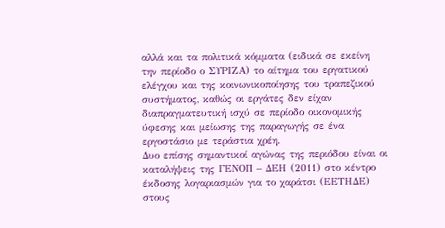αλλά και τα πολιτικά κόμματα (ειδικά σε εκείνη την περίοδο ο ΣΥΡΙΖΑ) το αίτημα του εργατικού ελέγχου και της κοινωνικοποίησης του τραπεζικού συστήματος, καθώς οι εργάτες δεν είχαν διαπραγματευτική ισχύ σε περίοδο οικονομικής ύφεσης και μείωσης της παραγωγής σε ένα εργοστάσιο με τεράστια χρέη.
Δυο επίσης σημαντικοί αγώνας της περιόδου είναι οι καταλήψεις της ΓΕΝΟΠ – ΔΕΗ (2011) στο κέντρο έκδοσης λογαριασμών για το χαράτσι (ΕΕΤΗΔΕ) στους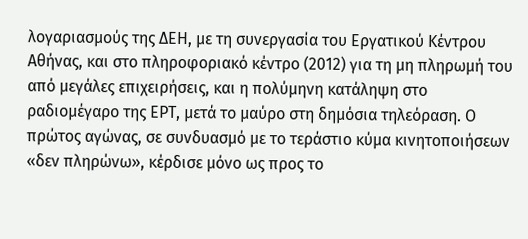λογαριασμούς της ΔΕΗ, με τη συνεργασία του Εργατικού Κέντρου Αθήνας, και στο πληροφοριακό κέντρο (2012) για τη μη πληρωμή του από μεγάλες επιχειρήσεις, και η πολύμηνη κατάληψη στο ραδιομέγαρο της ΕΡΤ, μετά το μαύρο στη δημόσια τηλεόραση. Ο πρώτος αγώνας, σε συνδυασμό με το τεράστιο κύμα κινητοποιήσεων «δεν πληρώνω», κέρδισε μόνο ως προς το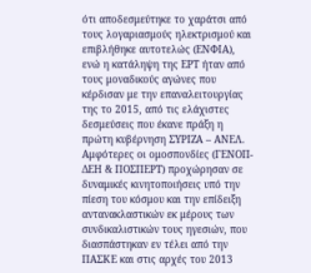ότι αποδεσμεύτηκε το χαράτσι από τους λογαριασμούς ηλεκτρισμού και επιβλήθηκε αυτοτελώς (ΕΝΦΙΑ), ενώ η κατάληψη της ΕΡΤ ήταν από τους μοναδικούς αγώνες που κέρδισαν με την επαναλειτουργίας της το 2015, από τις ελάχιστες δεσμεύσεις που έκανε πράξη η πρώτη κυβέρνηση ΣΥΡΙΖΑ – ΑΝΕΛ. Αμφότερες οι ομοσπονδίες (ΓΕΝΟΠ-ΔΕΗ & ΠΟΣΠΕΡΤ) προχώρησαν σε δυναμικές κινητοποιήσεις υπό την πίεση του κόσμου και την επίδειξη αντανακλαστικών εκ μέρους των συνδικαλιστικών τους ηγεσιών, που διασπάστηκαν εν τέλει από την ΠΑΣΚΕ και στις αρχές του 2013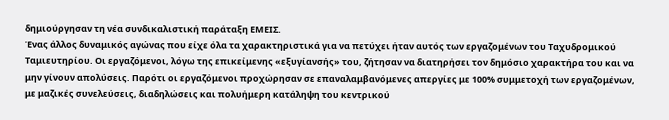δημιούργησαν τη νέα συνδικαλιστική παράταξη ΕΜΕΙΣ.
Ένας άλλος δυναμικός αγώνας που είχε όλα τα χαρακτηριστικά για να πετύχει ήταν αυτός των εργαζομένων του Ταχυδρομικού Ταμιευτηρίου. Οι εργαζόμενοι, λόγω της επικείμενης «εξυγίανσής» του, ζήτησαν να διατηρήσει τον δημόσιο χαρακτήρα του και να μην γίνουν απολύσεις. Παρότι οι εργαζόμενοι προχώρησαν σε επαναλαμβανόμενες απεργίες με 100% συμμετοχή των εργαζομένων, με μαζικές συνελεύσεις, διαδηλώσεις και πολυήμερη κατάληψη του κεντρικού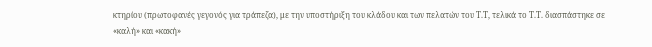κτηρίου (πρωτοφανές γεγονός για τράπεζα), με την υποστήριξη του κλάδου και των πελατών του Τ.Τ, τελικά το Τ.Τ. διασπάστηκε σε «καλή» και «κακή»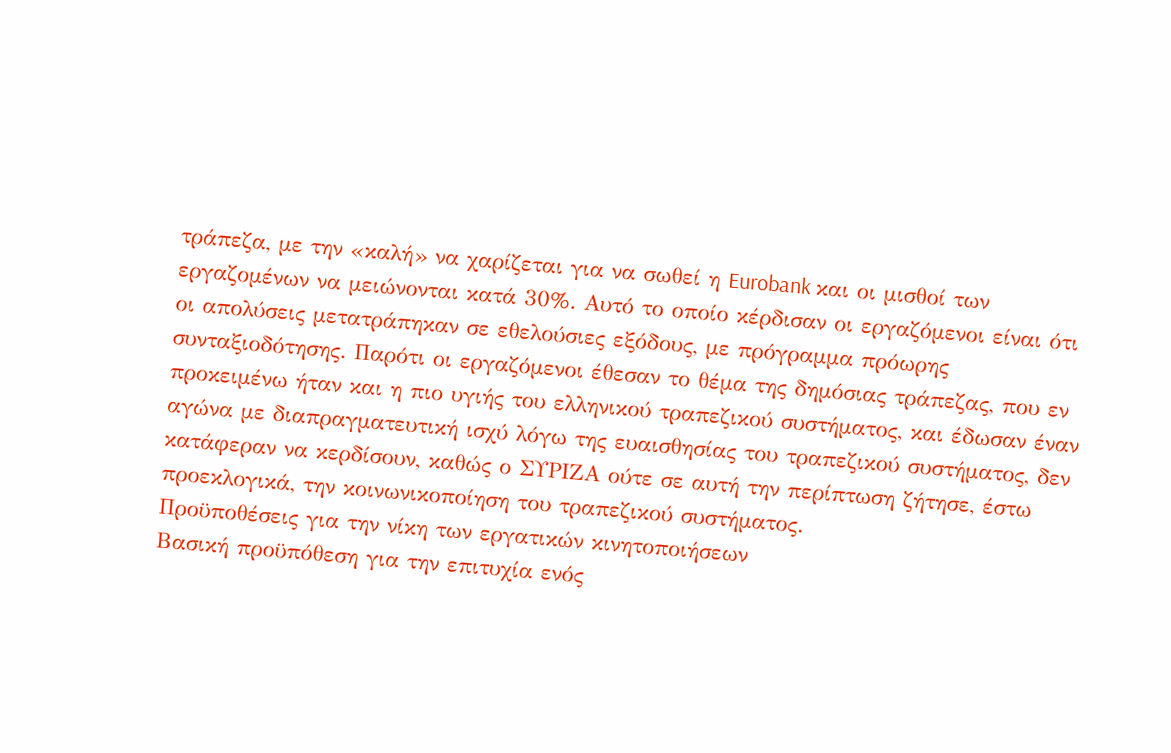τράπεζα, με την «καλή» να χαρίζεται για να σωθεί η Eurobank και οι μισθοί των εργαζομένων να μειώνονται κατά 30%. Αυτό το οποίο κέρδισαν οι εργαζόμενοι είναι ότι οι απολύσεις μετατράπηκαν σε εθελούσιες εξόδους, με πρόγραμμα πρόωρης συνταξιοδότησης. Παρότι οι εργαζόμενοι έθεσαν το θέμα της δημόσιας τράπεζας, που εν προκειμένω ήταν και η πιο υγιής του ελληνικού τραπεζικού συστήματος, και έδωσαν έναν αγώνα με διαπραγματευτική ισχύ λόγω της ευαισθησίας του τραπεζικού συστήματος, δεν κατάφεραν να κερδίσουν, καθώς ο ΣΥΡΙΖΑ ούτε σε αυτή την περίπτωση ζήτησε, έστω προεκλογικά, την κοινωνικοποίηση του τραπεζικού συστήματος.
Προϋποθέσεις για την νίκη των εργατικών κινητοποιήσεων
Βασική προϋπόθεση για την επιτυχία ενός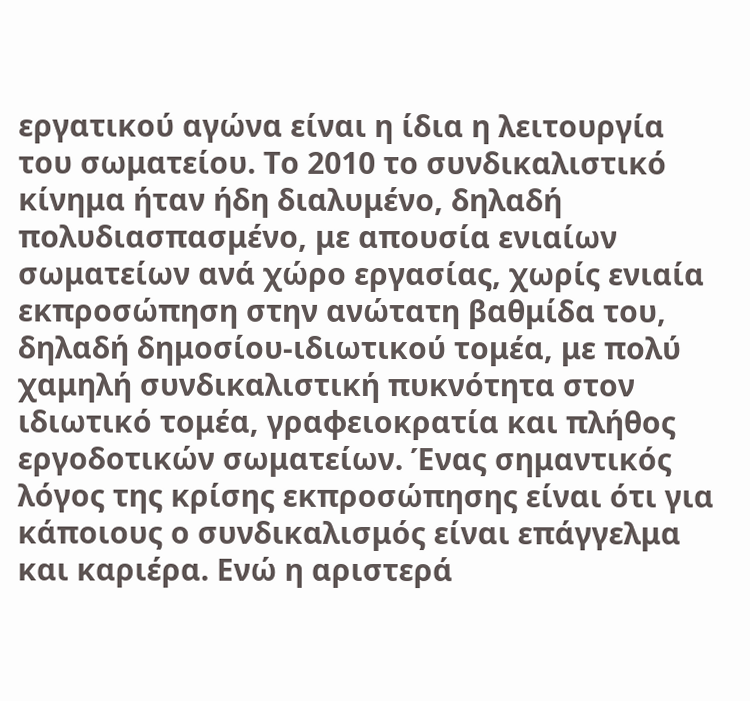εργατικού αγώνα είναι η ίδια η λειτουργία του σωματείου. Το 2010 το συνδικαλιστικό κίνημα ήταν ήδη διαλυμένο, δηλαδή πολυδιασπασμένο, με απουσία ενιαίων σωματείων ανά χώρο εργασίας, χωρίς ενιαία εκπροσώπηση στην ανώτατη βαθμίδα του, δηλαδή δημοσίου-ιδιωτικού τομέα, με πολύ χαμηλή συνδικαλιστική πυκνότητα στον ιδιωτικό τομέα, γραφειοκρατία και πλήθος εργοδοτικών σωματείων. Ένας σημαντικός λόγος της κρίσης εκπροσώπησης είναι ότι για κάποιους ο συνδικαλισμός είναι επάγγελμα και καριέρα. Ενώ η αριστερά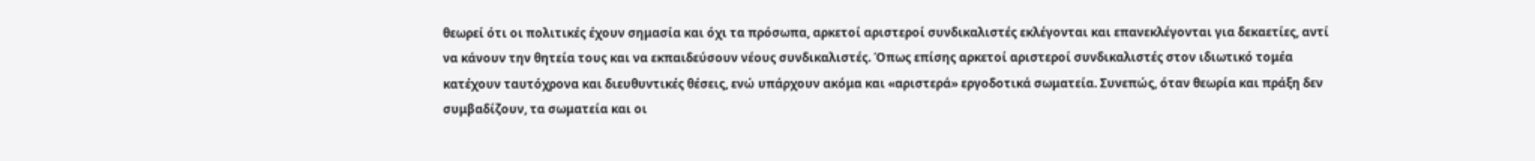θεωρεί ότι οι πολιτικές έχουν σημασία και όχι τα πρόσωπα, αρκετοί αριστεροί συνδικαλιστές εκλέγονται και επανεκλέγονται για δεκαετίες, αντί να κάνουν την θητεία τους και να εκπαιδεύσουν νέους συνδικαλιστές. Όπως επίσης αρκετοί αριστεροί συνδικαλιστές στον ιδιωτικό τομέα κατέχουν ταυτόχρονα και διευθυντικές θέσεις, ενώ υπάρχουν ακόμα και «αριστερά» εργοδοτικά σωματεία. Συνεπώς, όταν θεωρία και πράξη δεν συμβαδίζουν, τα σωματεία και οι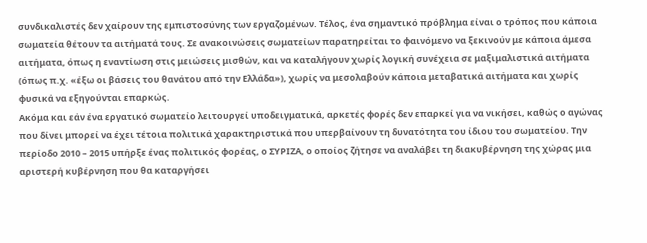συνδικαλιστές δεν χαίρουν της εμπιστοσύνης των εργαζομένων. Τέλος, ένα σημαντικό πρόβλημα είναι ο τρόπος που κάποια σωματεία θέτουν τα αιτήματά τους. Σε ανακοινώσεις σωματείων παρατηρείται το φαινόμενο να ξεκινούν με κάποια άμεσα αιτήματα, όπως η εναντίωση στις μειώσεις μισθών, και να καταλήγουν χωρίς λογική συνέχεια σε μαξιμαλιστικά αιτήματα (όπως π.χ. «έξω οι βάσεις του θανάτου από την Ελλάδα»), χωρίς να μεσολαβούν κάποια μεταβατικά αιτήματα και χωρίς φυσικά να εξηγούνται επαρκώς.
Ακόμα και εάν ένα εργατικό σωματείο λειτουργεί υποδειγματικά, αρκετές φορές δεν επαρκεί για να νικήσει, καθώς ο αγώνας που δίνει μπορεί να έχει τέτοια πολιτικά χαρακτηριστικά που υπερβαίνουν τη δυνατότητα του ίδιου του σωματείου. Την περίοδο 2010 – 2015 υπήρξε ένας πολιτικός φορέας, ο ΣΥΡΙΖΑ, ο οποίος ζήτησε να αναλάβει τη διακυβέρνηση της χώρας μια αριστερή κυβέρνηση που θα καταργήσει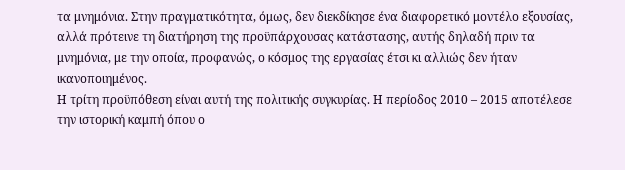τα μνημόνια. Στην πραγματικότητα, όμως, δεν διεκδίκησε ένα διαφορετικό μοντέλο εξουσίας, αλλά πρότεινε τη διατήρηση της προϋπάρχουσας κατάστασης, αυτής δηλαδή πριν τα μνημόνια, με την οποία, προφανώς, ο κόσμος της εργασίας έτσι κι αλλιώς δεν ήταν ικανοποιημένος.
Η τρίτη προϋπόθεση είναι αυτή της πολιτικής συγκυρίας. Η περίοδος 2010 – 2015 αποτέλεσε την ιστορική καμπή όπου ο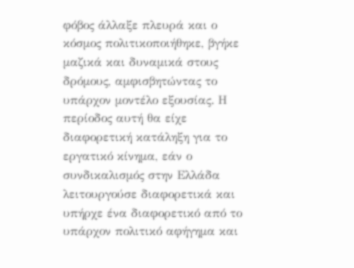φόβος άλλαξε πλευρά και ο κόσμος πολιτικοποιήθηκε, βγήκε μαζικά και δυναμικά στους δρόμους, αμφισβητώντας το υπάρχον μοντέλο εξουσίας. Η περίοδος αυτή θα είχε διαφορετική κατάληξη για το εργατικό κίνημα, εάν ο συνδικαλισμός στην Ελλάδα λειτουργούσε διαφορετικά και υπήρχε ένα διαφορετικό από το υπάρχον πολιτικό αφήγημα και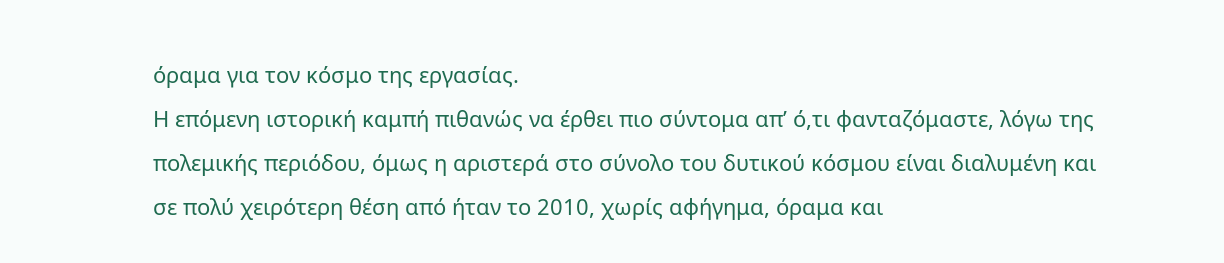όραμα για τον κόσμο της εργασίας.
Η επόμενη ιστορική καμπή πιθανώς να έρθει πιο σύντομα απ’ ό,τι φανταζόμαστε, λόγω της πολεμικής περιόδου, όμως η αριστερά στο σύνολο του δυτικού κόσμου είναι διαλυμένη και σε πολύ χειρότερη θέση από ήταν το 2010, χωρίς αφήγημα, όραμα και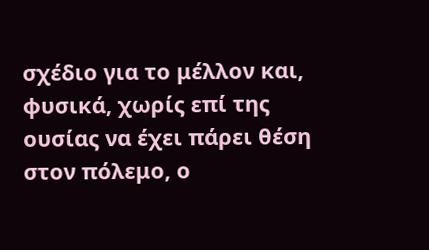σχέδιο για το μέλλον και, φυσικά, χωρίς επί της ουσίας να έχει πάρει θέση στον πόλεμο, ο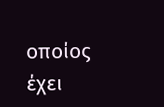οποίος έχει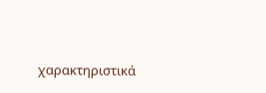χαρακτηριστικά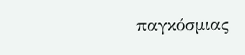παγκόσμιας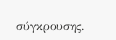σύγκρουσης.